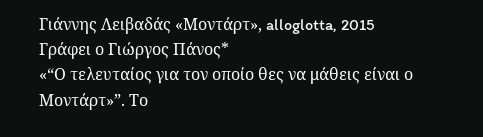Γιάννης Λειβαδάς «Μοντάρτ», alloglotta, 2015
Γράφει ο Γιώργος Πάνος*
«“Ο τελευταίος για τον οποίο θες να μάθεις είναι ο Μοντάρτ»”. Το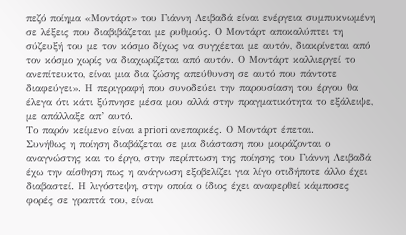πεζό ποίημα «Μοντάρτ» του Γιάννη Λειβαδά είναι ενέργεια συμπυκνωμένη σε λέξεις που διαβιβάζεται με ρυθμούς. Ο Μοντάρτ αποκαλύπτει τη σύζευξή του με τον κόσμο δίχως να συγχέεται με αυτόν, διακρίνεται από τον κόσμο χωρίς να διαχωρίζεται από αυτόν. Ο Μοντάρτ καλλιεργεί το ανεπίτευκτο, είναι μια δια ζώσης απεύθυνση σε αυτό που πάντοτε διαφεύγει». Η περιγραφή που συνοδεύει την παρουσίαση του έργου θα έλεγα ότι κάτι ξύπνησε μέσα μου αλλά στην πραγματικότητα το εξάλειψε, με απάλλαξε απ’ αυτό.
Το παρόν κείμενο είναι a priori ανεπαρκές. Ο Μοντάρτ έπεται.
Συνήθως η ποίηση διαβάζεται σε μια διάσταση που μοιράζονται ο αναγνώστης και το έργο, στην περίπτωση της ποίησης του Γιάννη Λειβαδά έχω την αίσθηση πως η ανάγνωση εξοβελίζει για λίγο οτιδήποτε άλλο έχει διαβαστεί. Η λιγόστεψη, στην οποία ο ίδιος έχει αναφερθεί κάμποσες φορές σε γραπτά του, είναι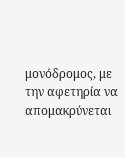μονόδρομος, με την αφετηρία να απομακρύνεται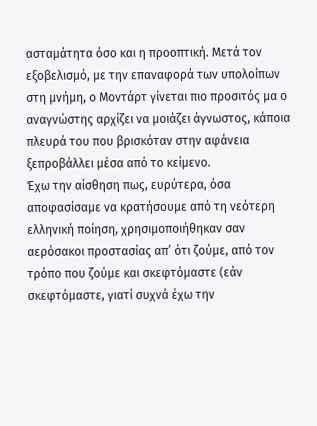ασταμάτητα όσο και η προοπτική. Μετά τον εξοβελισμό, με την επαναφορά των υπολοίπων στη μνήμη, ο Μοντάρτ γίνεται πιο προσιτός μα ο αναγνώστης αρχίζει να μοιάζει άγνωστος, κάποια πλευρά του που βρισκόταν στην αφάνεια ξεπροβάλλει μέσα από το κείμενο.
Έχω την αίσθηση πως, ευρύτερα, όσα αποφασίσαμε να κρατήσουμε από τη νεότερη ελληνική ποίηση, χρησιμοποιήθηκαν σαν αερόσακοι προστασίας απ’ ότι ζούμε, από τον τρόπο που ζούμε και σκεφτόμαστε (εάν σκεφτόμαστε, γιατί συχνά έχω την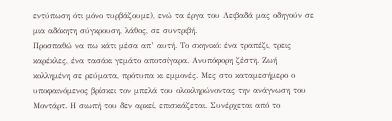εντύπωση ότι μόνο τυρβάζουμε), ενώ τα έργα του Λειβαδά μας οδηγούν σε μια αδόκητη σύγκρουση, λάθος, σε συντριβή.
Προσπαθώ να πω κάτι μέσα απ’ αυτή. Το σκηνικό: ένα τραπέζι, τρεις καρέκλες, ένα τασάκι γεμάτο αποτσίγαρα. Ανυπόφορη ζέστη. Ζωή κολλημένη σε ρεύματα, πρότυπα κι εμμονές. Μες στο καταμεσήμερο ο υποφαινόμενος βρίσκει τον μπελά του ολοκληρώνοντας την ανάγνωση του Μοντάρτ. Η σιωπή του δεν αρκεί, επισκιάζεται. Συνέρχεται από το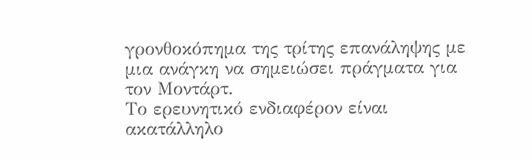γρονθοκόπημα της τρίτης επανάληψης με μια ανάγκη να σημειώσει πράγματα για τον Μοντάρτ.
Το ερευνητικό ενδιαφέρον είναι ακατάλληλο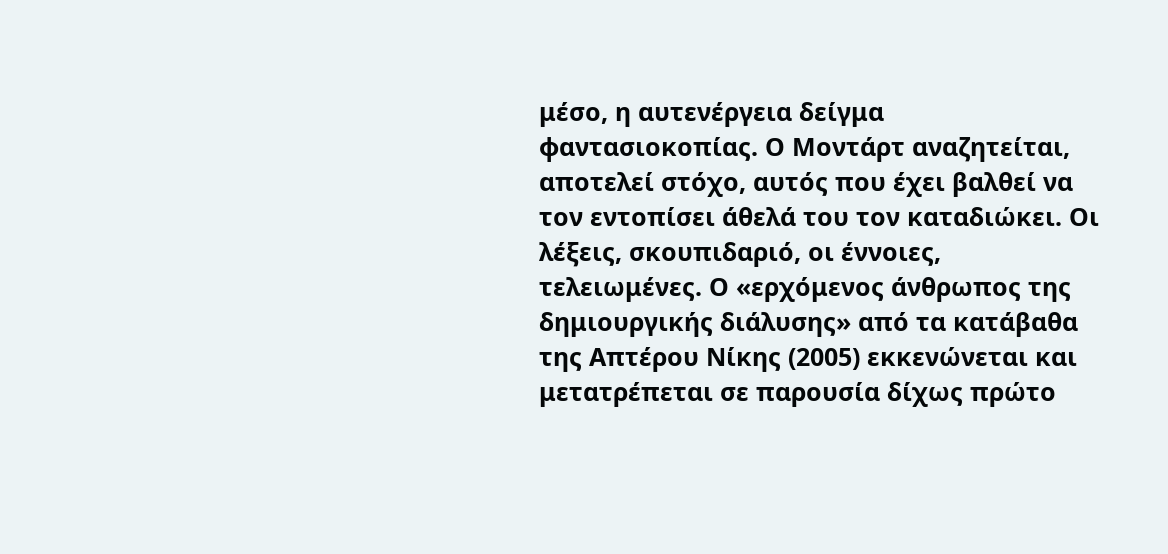μέσο, η αυτενέργεια δείγμα φαντασιοκοπίας. Ο Μοντάρτ αναζητείται, αποτελεί στόχο, αυτός που έχει βαλθεί να τον εντοπίσει άθελά του τον καταδιώκει. Οι λέξεις, σκουπιδαριό, οι έννοιες, τελειωμένες. Ο «ερχόμενος άνθρωπος της δημιουργικής διάλυσης» από τα κατάβαθα της Απτέρου Νίκης (2005) εκκενώνεται και μετατρέπεται σε παρουσία δίχως πρώτο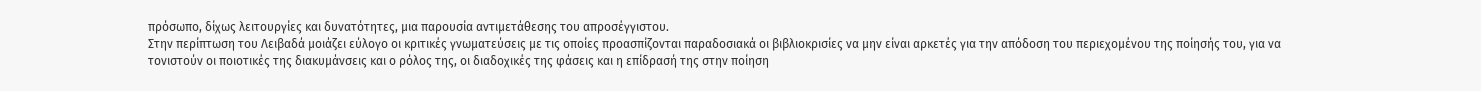πρόσωπο, δίχως λειτουργίες και δυνατότητες, μια παρουσία αντιμετάθεσης του απροσέγγιστου.
Στην περίπτωση του Λειβαδά μοιάζει εύλογο οι κριτικές γνωματεύσεις με τις οποίες προασπίζονται παραδοσιακά οι βιβλιοκρισίες να μην είναι αρκετές για την απόδοση του περιεχομένου της ποίησής του, για να τονιστούν οι ποιοτικές της διακυμάνσεις και ο ρόλος της, οι διαδοχικές της φάσεις και η επίδρασή της στην ποίηση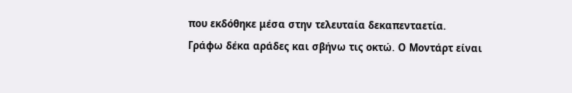που εκδόθηκε μέσα στην τελευταία δεκαπενταετία.
Γράφω δέκα αράδες και σβήνω τις οκτώ. Ο Μοντάρτ είναι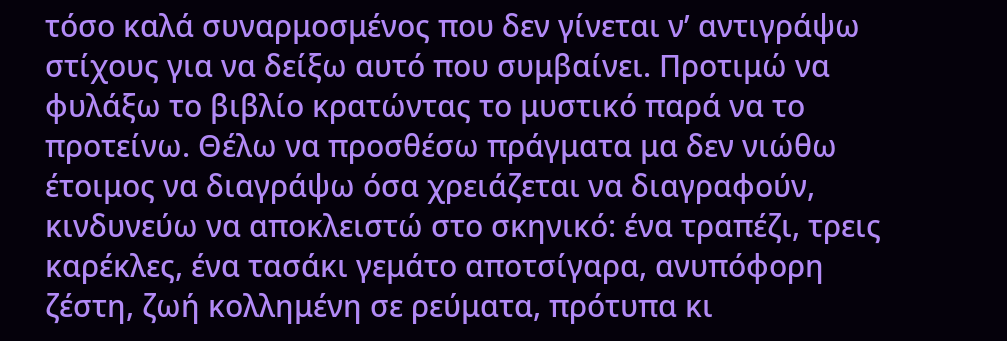τόσο καλά συναρμοσμένος που δεν γίνεται ν’ αντιγράψω στίχους για να δείξω αυτό που συμβαίνει. Προτιμώ να φυλάξω το βιβλίο κρατώντας το μυστικό παρά να το προτείνω. Θέλω να προσθέσω πράγματα μα δεν νιώθω έτοιμος να διαγράψω όσα χρειάζεται να διαγραφούν, κινδυνεύω να αποκλειστώ στο σκηνικό: ένα τραπέζι, τρεις καρέκλες, ένα τασάκι γεμάτο αποτσίγαρα, ανυπόφορη ζέστη, ζωή κολλημένη σε ρεύματα, πρότυπα κι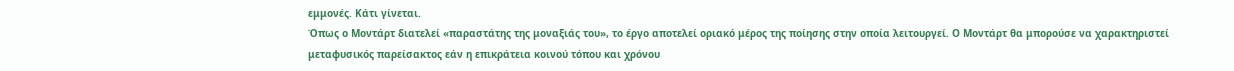εμμονές. Κάτι γίνεται.
Όπως ο Μοντάρτ διατελεί «παραστάτης της μοναξιάς του», το έργο αποτελεί οριακό μέρος της ποίησης στην οποία λειτουργεί. Ο Μοντάρτ θα μπορούσε να χαρακτηριστεί μεταφυσικός παρείσακτος εάν η επικράτεια κοινού τόπου και χρόνου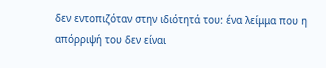δεν εντοπιζόταν στην ιδιότητά του: ένα λείμμα που η απόρριψή του δεν είναι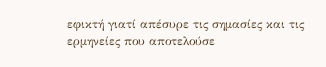εφικτή γιατί απέσυρε τις σημασίες και τις ερμηνείες που αποτελούσε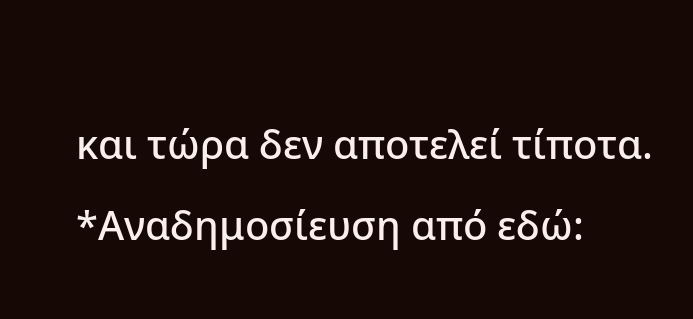και τώρα δεν αποτελεί τίποτα.
*Αναδημοσίευση από εδώ: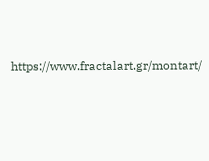https://www.fractalart.gr/montart/